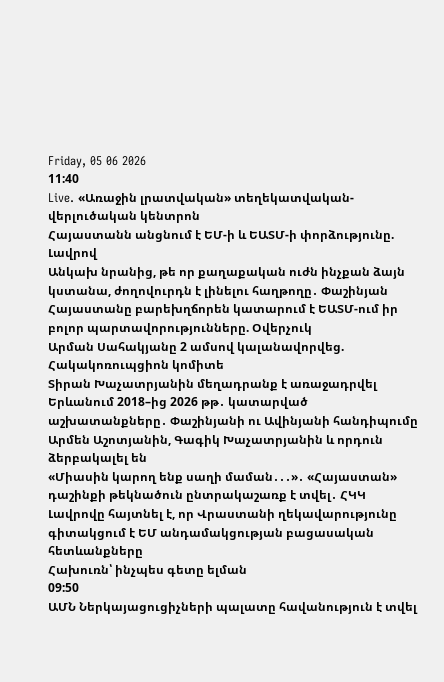Friday, 05 06 2026
11:40
Live. «Առաջին լրատվական» տեղեկատվական-վերլուծական կենտրոն
Հայաստանն անցնում է ԵՄ-ի և ԵԱՏՄ-ի փորձությունը. Լավրով
Անկախ նրանից, թե որ քաղաքական ուժն ինչքան ձայն կստանա, ժողովուրդն է լինելու հաղթողը․ Փաշինյան
Հայաստանը բարեխղճորեն կատարում է ԵԱՏՄ-ում իր բոլոր պարտավորությունները. Օվերչուկ
Արման Սահակյանը 2 ամսով կալանավորվեց. Հակակոռուպցիոն կոմիտե
Տիրան Խաչատրյանին մեղադրանք է առաջադրվել
Երևանում 2018–ից 2026 թթ․ կատարված աշխատանքները․ Փաշինյանի ու Ավինյանի հանդիպումը
Արմեն Աշոտյանին, Գագիկ Խաչատրյանին և որդուն ձերբակալել են
«Միասին կարող ենք սաղի մաման․․․»․ «Հայաստան» դաշինքի թեկնածուն ընտրակաշառք է տվել․ ՀԿԿ
Լավրովը հայտնել է, որ Վրաստանի ղեկավարությունը գիտակցում է ԵՄ անդամակցության բացասական հետևանքները
Հախուռն՝ ինչպես գետը ելման
09:50
ԱՄՆ Ներկայացուցիչների պալատը հավանություն է տվել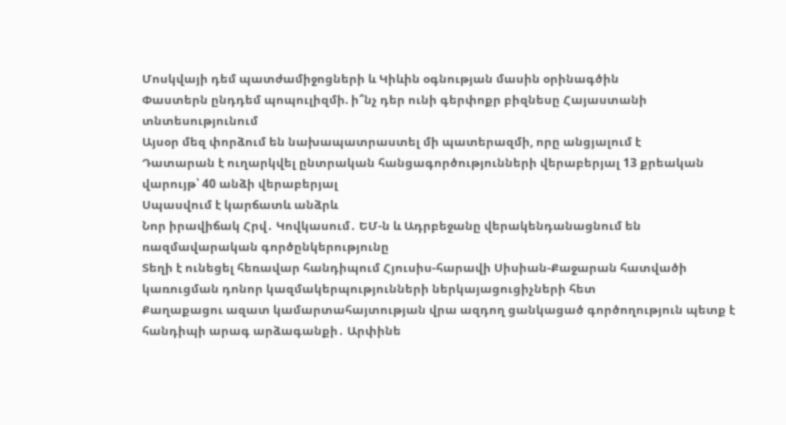Մոսկվայի դեմ պատժամիջոցների և Կիևին օգնության մասին օրինագծին
Փաստերն ընդդեմ պոպուլիզմի. ի՞նչ դեր ունի գերփոքր բիզնեսը Հայաստանի տնտեսությունում
Այսօր մեզ փորձում են նախապատրաստել մի պատերազմի, որը անցյալում է
Դատարան է ուղարկվել ընտրական հանցագործությունների վերաբերյալ 13 քրեական վարույթ՝ 40 անձի վերաբերյալ
Սպասվում է կարճատև անձրև
Նոր իրավիճակ Հրվ․ Կովկասում․ ԵՄ-ն և Ադրբեջանը վերակենդանացնում են ռազմավարական գործընկերությունը
Տեղի է ունեցել հեռավար հանդիպում Հյուսիս-հարավի Սիսիան-Քաջարան հատվածի կառուցման դոնոր կազմակերպությունների ներկայացուցիչների հետ
Քաղաքացու ազատ կամարտահայտության վրա ազդող ցանկացած գործողություն պետք է հանդիպի արագ արձագանքի․ Արփինե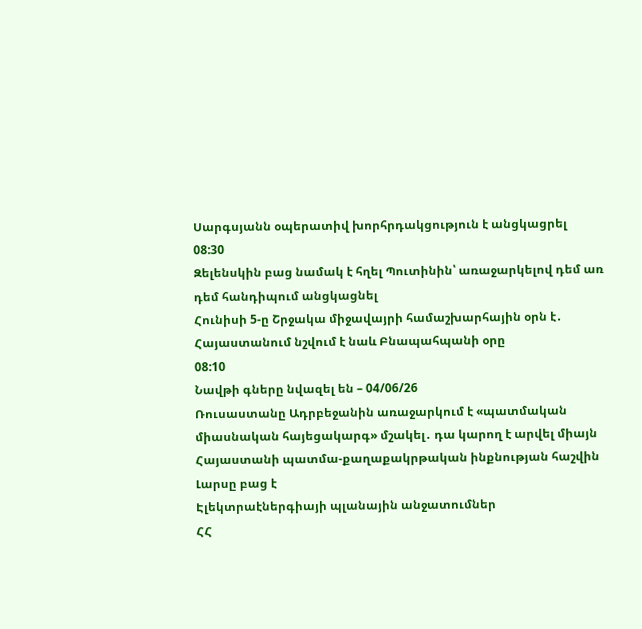Սարգսյանն օպերատիվ խորհրդակցություն է անցկացրել
08:30
Զելենսկին բաց նամակ է հղել Պուտինին՝ առաջարկելով դեմ առ դեմ հանդիպում անցկացնել
Հունիսի 5-ը Շրջակա միջավայրի համաշխարհային օրն է․ Հայաստանում նշվում է նաև Բնապահպանի օրը
08:10
Նավթի գները նվազել են – 04/06/26
Ռուսաստանը Ադրբեջանին առաջարկում է «պատմական միասնական հայեցակարգ» մշակել․ դա կարող է արվել միայն Հայաստանի պատմա-քաղաքակրթական ինքնության հաշվին
Լարսը բաց է
Էլեկտրաէներգիայի պլանային անջատումներ
ՀՀ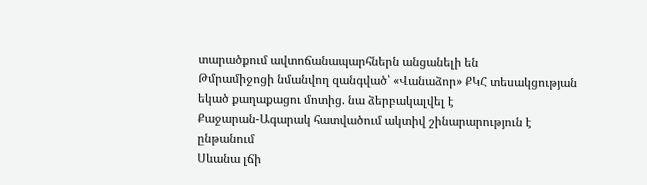տարածքում ավտոճանապարհներն անցանելի են
Թմրամիջոցի նմանվող զանգված՝ «Վանաձոր» ՔԿՀ տեսակցության եկած քաղաքացու մոտից. նա ձերբակալվել է
Քաջարան-Ագարակ հատվածում ակտիվ շինարարություն է ընթանում
Սևանա լճի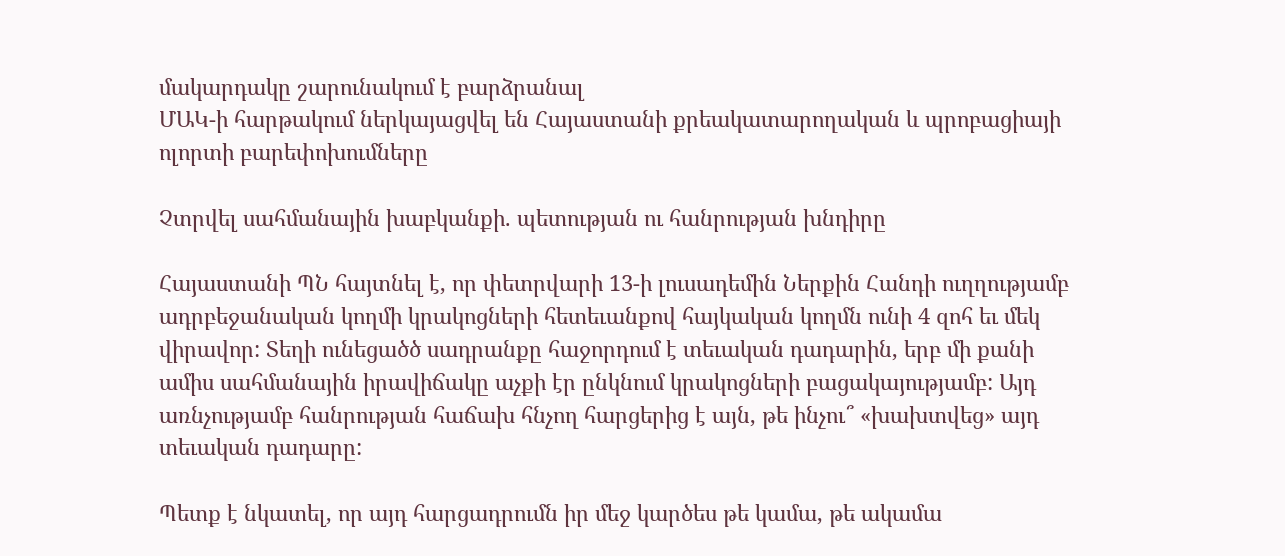մակարդակը շարունակում է բարձրանալ
ՄԱԿ-ի հարթակում ներկայացվել են Հայաստանի քրեակատարողական և պրոբացիայի ոլորտի բարեփոխումները

Չտրվել սահմանային խաբկանքի. պետության ու հանրության խնդիրը

Հայաստանի ՊՆ հայտնել է, որ փետրվարի 13-ի լուսադեմին Ներքին Հանդի ուղղությամբ ադրբեջանական կողմի կրակոցների հետեւանքով հայկական կողմն ունի 4 զոհ եւ մեկ վիրավոր: Տեղի ունեցածծ սադրանքը հաջորդում է տեւական դադարին, երբ մի քանի ամիս սահմանային իրավիճակը աչքի էր ընկնում կրակոցների բացակայությամբ: Այդ առնչությամբ հանրության հաճախ հնչող հարցերից է այն, թե ինչու՞ «խախտվեց» այդ տեւական դադարը:

Պետք է նկատել, որ այդ հարցադրումն իր մեջ կարծես թե կամա, թե ակամա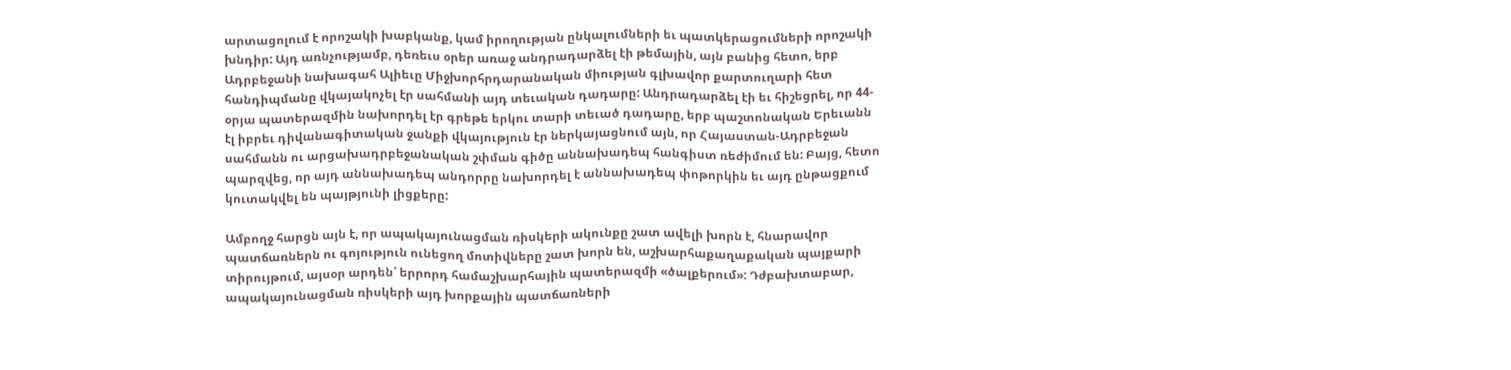արտացոլում է որոշակի խաբկանք, կամ իրողության ընկալումների եւ պատկերացումների որոշակի խնդիր: Այդ առնչությամբ, դեռեւս օրեր առաջ անդրադարձել էի թեմային, այն բանից հետո, երբ Ադրբեջանի նախագահ Ալիեւը Միջխորհրդարանական միության գլխավոր քարտուղարի հետ հանդիպմանը վկայակոչել էր սահմանի այդ տեւական դադարը: Անդրադարձել էի եւ հիշեցրել, որ 44-օրյա պատերազմին նախորդել էր գրեթե երկու տարի տեւած դադարը, երբ պաշտոնական Երեւանն էլ իբրեւ դիվանագիտական ջանքի վկայություն էր ներկայացնում այն, որ Հայաստան-Ադրբեջան սահմանն ու արցախադրբեջանական շփման գիծը աննախադեպ հանգիստ ռեժիմում են: Բայց, հետո պարզվեց, որ այդ աննախադեպ անդորրը նախորդել է աննախադեպ փոթորկին եւ այդ ընթացքում կուտակվել են պայթյունի լիցքերը:

Ամբողջ հարցն այն է, որ ապակայունացման ռիսկերի ակունքը շատ ավելի խորն է, հնարավոր պատճառներն ու գոյություն ունեցող մոտիվները շատ խորն են, աշխարհաքաղաքական պայքարի տիրույթում, այսօր արդեն՝ երրորդ համաշխարհային պատերազմի «ծալքերում»: Դժբախտաբար, ապակայունացման ռիսկերի այդ խորքային պատճառների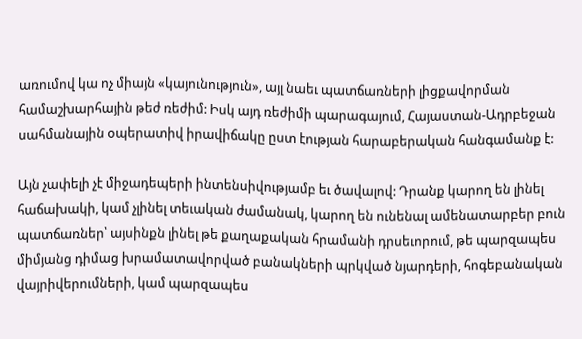առումով կա ոչ միայն «կայունություն», այլ նաեւ պատճառների լիցքավորման համաշխարհային թեժ ռեժիմ: Իսկ այդ ռեժիմի պարագայում, Հայաստան-Ադրբեջան սահմանային օպերատիվ իրավիճակը ըստ էության հարաբերական հանգամանք է:

Այն չափելի չէ միջադեպերի ինտենսիվությամբ եւ ծավալով: Դրանք կարող են լինել հաճախակի, կամ չլինել տեւական ժամանակ, կարող են ունենալ ամենատարբեր բուն պատճառներ՝ այսինքն լինել թե քաղաքական հրամանի դրսեւորում, թե պարզապես միմյանց դիմաց խրամատավորված բանակների պրկված նյարդերի, հոգեբանական վայրիվերումների, կամ պարզապես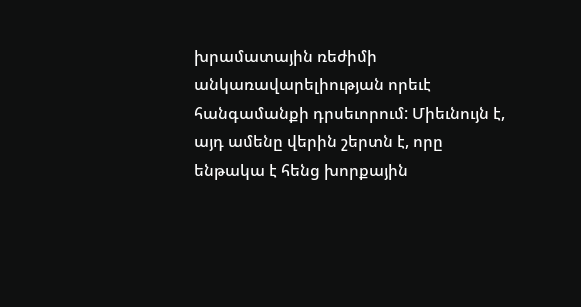խրամատային ռեժիմի անկառավարելիության որեւէ հանգամանքի դրսեւորում: Միեւնույն է, այդ ամենը վերին շերտն է, որը ենթակա է հենց խորքային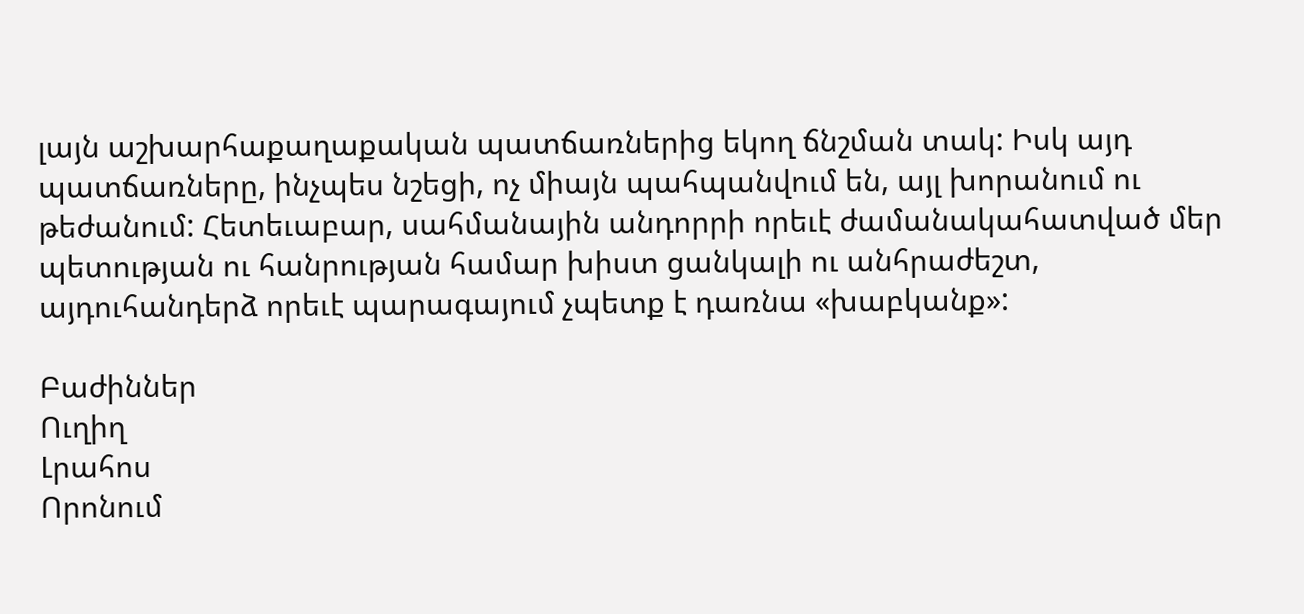լայն աշխարհաքաղաքական պատճառներից եկող ճնշման տակ: Իսկ այդ պատճառները, ինչպես նշեցի, ոչ միայն պահպանվում են, այլ խորանում ու թեժանում: Հետեւաբար, սահմանային անդորրի որեւէ ժամանակահատված մեր պետության ու հանրության համար խիստ ցանկալի ու անհրաժեշտ, այդուհանդերձ որեւէ պարագայում չպետք է դառնա «խաբկանք»:

Բաժիններ
Ուղիղ
Լրահոս
Որոնում